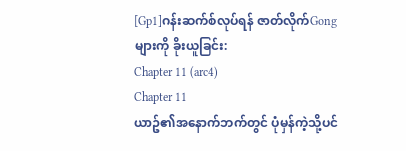[Gp1]ဂန်းဆက်စ်လုပ်ရန် ဇာတ်လိုက်Gongများကို ခိုးယူခြင်း:
Chapter 11 (arc4)
Chapter 11
ယာဥ်၏အနောက်ဘက်တွင် ပုံမှန်ကဲ့သို့ပင်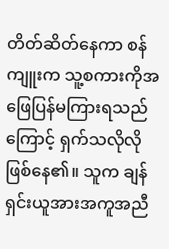တိတ်ဆိတ်နေကာ စန်ကျူးက သူ့စကားကိုအဖြေပြန်မကြားရသည်ကြောင့် ရှက်သလိုလိုဖြစ်နေ၏။ သူက ချန်ရှင်းယူအားအကူအညီ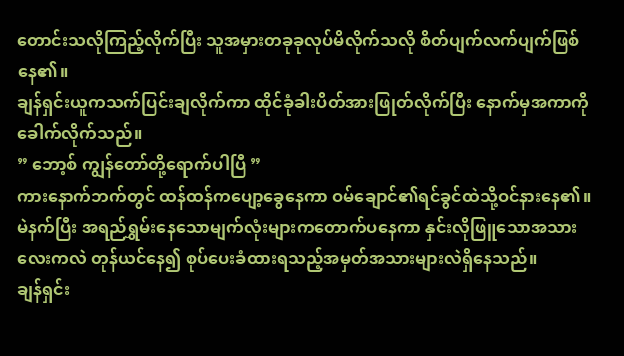တောင်းသလိုကြည့်လိုက်ပြီး သူအမှားတခုခုလုပ်မိလိုက်သလို စိတ်ပျက်လက်ပျက်ဖြစ်နေ၏။
ချန်ရှင်းယူကသက်ပြင်းချလိုက်ကာ ထိုင်ခုံခါးပိတ်အားဖြုတ်လိုက်ပြီး နောက်မှအကာကို ခေါက်လိုက်သည်။
” ဘော့စ် ကျွန်တော်တို့ရောက်ပါပြီ ”
ကားနောက်ဘက်တွင် ထန်ထန်ကပျော့ခွေနေကာ ဝမ်ချောင်၏ရင်ခွင်ထဲသို့ဝင်နားနေ၏။ မဲနက်ပြီး အရည်ရွှမ်းနေသောမျက်လုံးများကတောက်ပနေကာ နှင်းလိုဖြူသောအသားလေးကလဲ တုန်ယင်နေ၍ စုပ်ပေးခံထားရသည့်အမှတ်အသားများလဲရှိနေသည်။
ချန်ရှင်း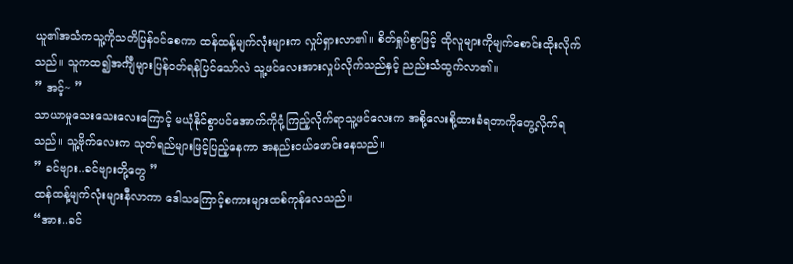ယူ၏အသံကသူ့ကိုသတိပြန်ဝင်စေကာ ထန်ထန့်မျက်လုံးများက လှုပ်ရှားလာ၏။ စိတ်ရှုပ်စွာဖြင့် ထိုလူများကိုမျက်စောင်းထိုးလိုက်သည်။ သူကထ၍အင်္ကျီများပြန်ဝတ်ရန်ပြင်သော်လဲ သူ့ဖင်လေးအားလှုပ်လိုက်သည်နှင့် ညည်းသံထွက်လာ၏။
” အင့်~ ”
သာယာမှုသေးသေးလေးကြောင့် မယုံနိုင်စွာပင်အောက်ကိုငုံ့ကြည့်လိုက်ရာသူ့ဖင်လေးက အစို့လေးစို့ထားခံရတာကိုတွေ့လိုက်ရသည်။ သူ့ဗိုက်လေးက သုတ်ရည်များဖြင့်ပြည့်နေကာ အနည်းငယ်ဖောင်းနေသည်။
” ခင်ဗျား..ခင်ဗျားတို့တွေ ”
ထန်ထန့်မျက်လုံးများနီလာကာ ဒေါသကြောင့်စကားများထစ်ကုန်လေသည်။
“အား..ခင်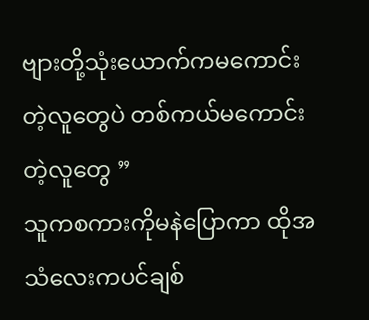ဗျားတို့သုံးယောက်ကမကောင်းတဲ့လူတွေပဲ တစ်ကယ်မကောင်းတဲ့လူတွေ ”
သူကစကားကိုမနဲပြောကာ ထိုအသံလေးကပင်ချစ်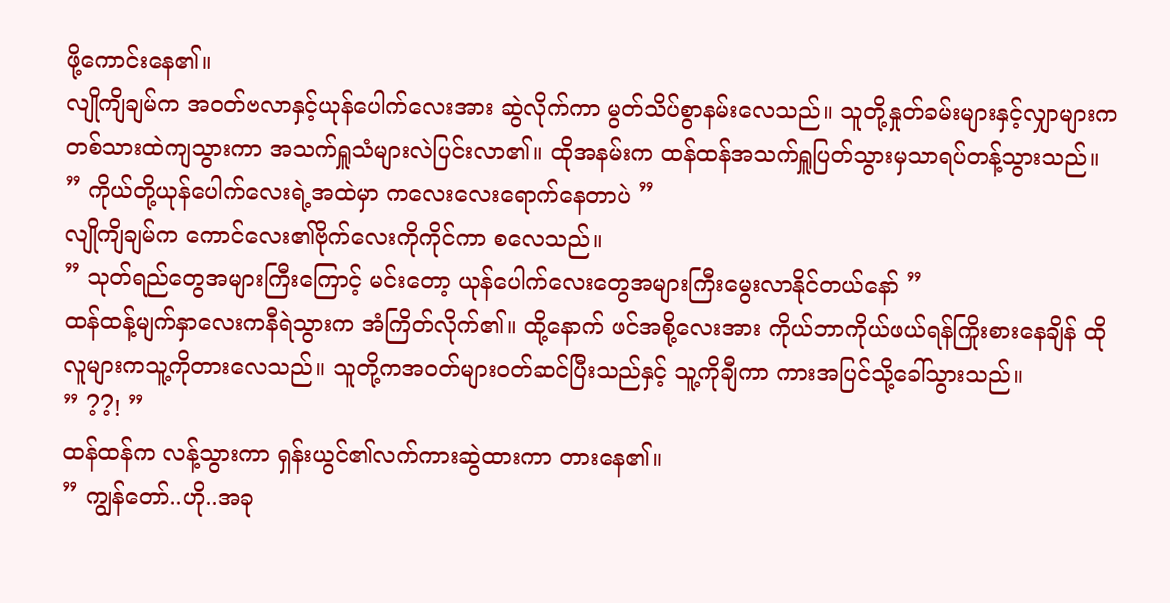ဖို့ကောင်းနေ၏။
လျိုကျိချမ်က အဝတ်ဗလာနှင့်ယုန်ပေါက်လေးအား ဆွဲလိုက်ကာ မွတ်သိပ်စွာနမ်းလေသည်။ သူတို့နှုတ်ခမ်းများနှင့်လျှာများကတစ်သားထဲကျသွားကာ အသက်ရှူသံများလဲပြင်းလာ၏။ ထိုအနမ်းက ထန်ထန်အသက်ရှူပြတ်သွားမှသာရပ်တန့်သွားသည်။
” ကိုယ်တို့ယုန်ပေါက်လေးရဲ့အထဲမှာ ကလေးလေးရောက်နေတာပဲ ”
လျိုကျိချမ်က ကောင်လေး၏ဗိုက်လေးကိုကိုင်ကာ စလေသည်။
” သုတ်ရည်တွေအများကြီးကြောင့် မင်းတော့ ယုန်ပေါက်လေးတွေအများကြီးမွေးလာနိုင်တယ်နော် ”
ထန်ထန့်မျက်နှာလေးကနီရဲသွားက အံကြိတ်လိုက်၏။ ထို့နောက် ဖင်အစို့လေးအား ကိုယ်ဘာကိုယ်ဖယ်ရန်ကြိုးစားနေချိန် ထိုလူများကသူ့ကိုတားလေသည်။ သူတို့ကအဝတ်များဝတ်ဆင်ပြီးသည်နှင့် သူ့ကိုချီကာ ကားအပြင်သို့ခေါ်သွားသည်။
” ??! ”
ထန်ထန်က လန့်သွားကာ ရှန်းယွင်၏လက်ကားဆွဲထားကာ တားနေ၏။
” ကျွန်တော်..ဟို..အခု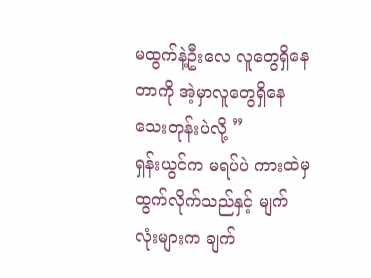မထွက်နဲ့ဦးလေ လူတွေရှိနေတာကို အဲ့မှာလူတွေရှိနေသေးတုန်းပဲလို့ ”
ရှန်းယွင်က မရပ်ပဲ ကားထဲမှထွက်လိုက်သည်နှင့် မျက်လုံးများက ချက်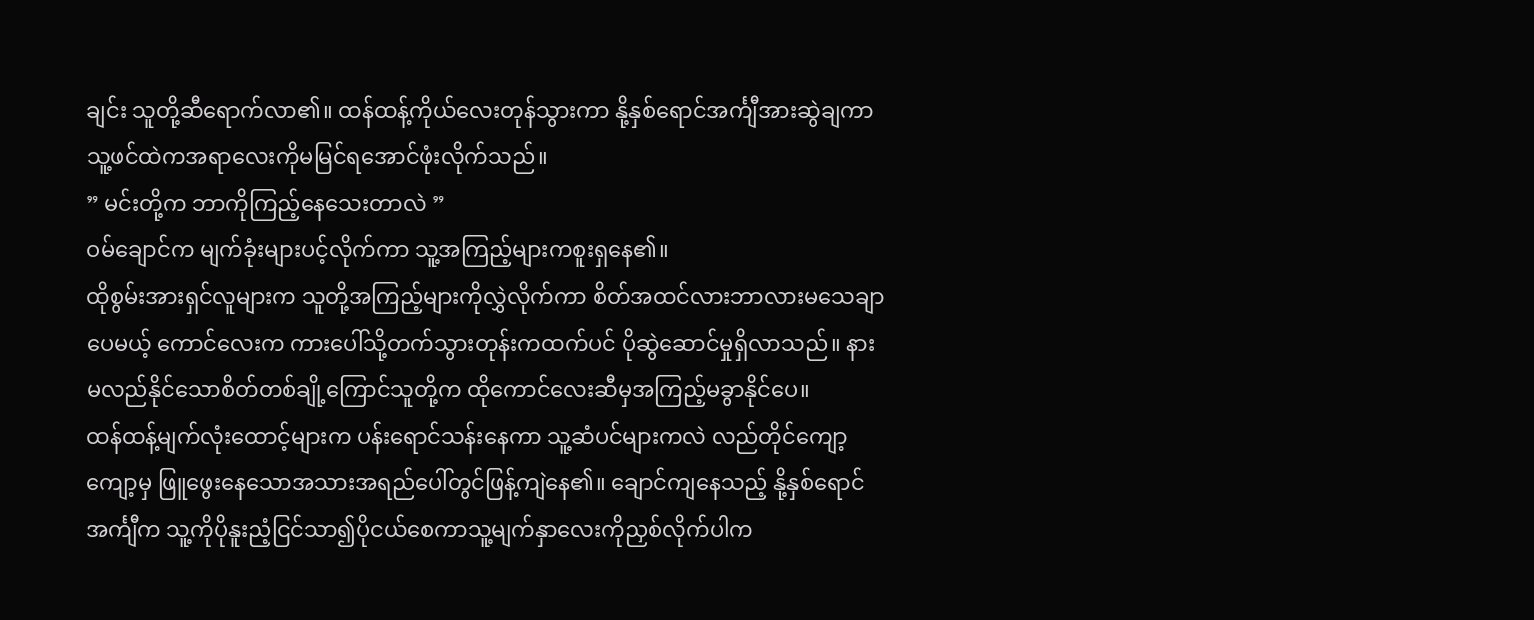ချင်း သူတို့ဆီရောက်လာ၏။ ထန်ထန့်ကိုယ်လေးတုန်သွားကာ နို့နှစ်ရောင်အင်္ကျီအားဆွဲချကာ သူ့ဖင်ထဲကအရာလေးကိုမမြင်ရအောင်ဖုံးလိုက်သည်။
” မင်းတို့က ဘာကိုကြည့်နေသေးတာလဲ ”
ဝမ်ချောင်က မျက်ခုံးများပင့်လိုက်ကာ သူ့အကြည့်များကစူးရှနေ၏။
ထိုစွမ်းအားရှင်လူများက သူတို့အကြည့်များကိုလွှဲလိုက်ကာ စိတ်အထင်လားဘာလားမသေချာပေမယ့် ကောင်လေးက ကားပေါ်သို့တက်သွားတုန်းကထက်ပင် ပိုဆွဲဆောင်မှုရှိလာသည်။ နားမလည်နိုင်သောစိတ်တစ်ချို့ကြောင်သူတို့က ထိုကောင်လေးဆီမှအကြည့်မခွာနိုင်ပေ။
ထန်ထန့်မျက်လုံးထောင့်များက ပန်းရောင်သန်းနေကာ သူ့ဆံပင်များကလဲ လည်တိုင်ကျော့ကျော့မှ ဖြူဖွေးနေသောအသားအရည်ပေါ်တွင်ဖြန့်ကျဲနေ၏။ ချောင်ကျနေသည့် နို့နှစ်ရောင်အင်္ကျီက သူ့ကိုပိုနူးညံ့ငြင်သာ၍ပိုငယ်စေကာသူ့မျက်နှာလေးကိုညှစ်လိုက်ပါက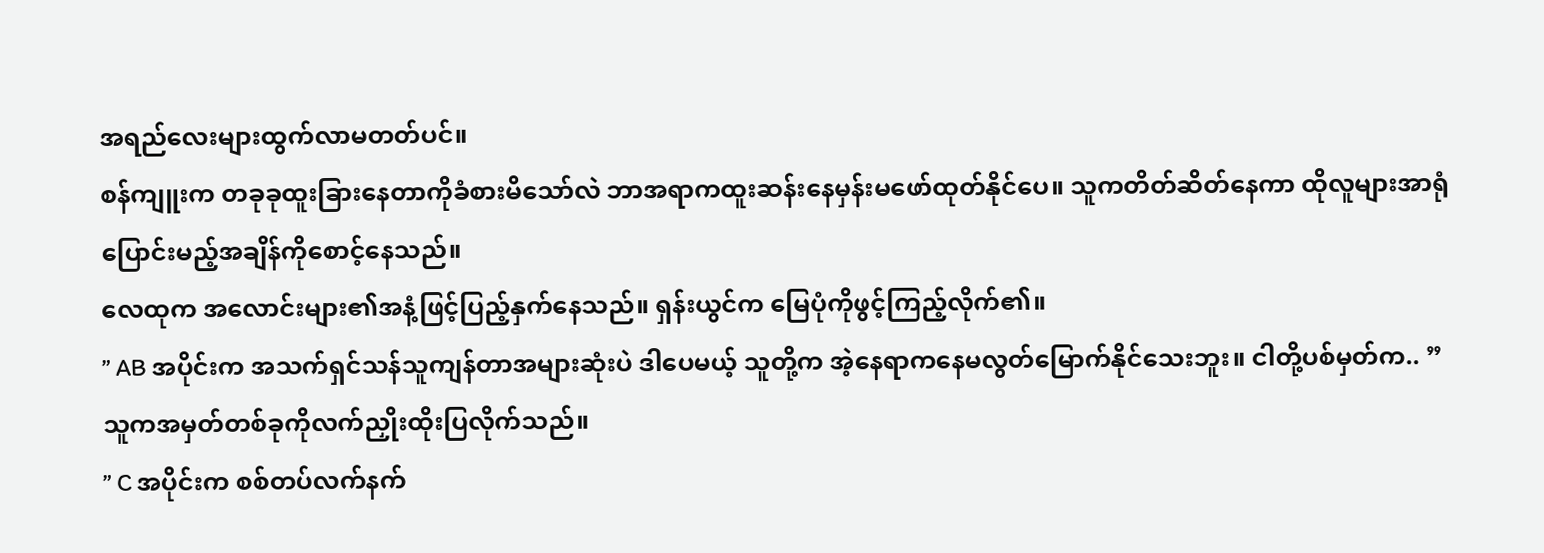အရည်လေးများထွက်လာမတတ်ပင်။
စန်ကျူးက တခုခုထူးခြားနေတာကိုခံစားမိသော်လဲ ဘာအရာကထူးဆန်းနေမှန်းမဖော်ထုတ်နိုင်ပေ။ သူကတိတ်ဆိတ်နေကာ ထိုလူများအာရုံပြောင်းမည့်အချိန်ကိုစောင့်နေသည်။
လေထုက အလောင်းများ၏အနံ့ဖြင့်ပြည့်နှက်နေသည်။ ရှန်းယွင်က မြေပုံကိုဖွင့်ကြည့်လိုက်၏။
” AB အပိုင်းက အသက်ရှင်သန်သူကျန်တာအများဆုံးပဲ ဒါပေမယ့် သူတို့က အဲ့နေရာကနေမလွတ်မြောက်နိုင်သေးဘူး။ ငါတို့ပစ်မှတ်က.. ”
သူကအမှတ်တစ်ခုကိုလက်ညှိုးထိုးပြလိုက်သည်။
” C အပိုင်းက စစ်တပ်လက်နက်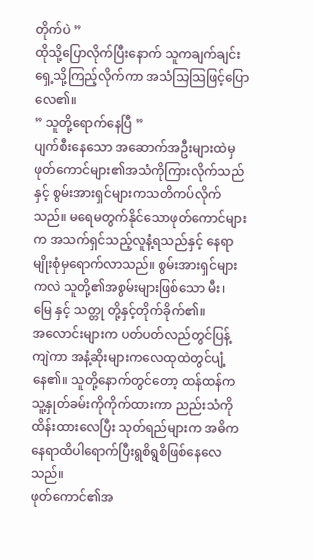တိုက်ပဲ ”
ထိုသို့ပြောလိုက်ပြီးနောက် သူကချက်ချင်းရှေ့သို့ကြည့်လိုက်ကာ အသံသြသြဖြင့်ပြောလေ၏။
” သူတို့ရောက်နေပြီ ”
ပျက်စီးနေသော အဆောက်အဦးများထဲမှ ဖုတ်ကောင်များ၏အသံကိုကြားလိုက်သည်နှင့် စွမ်းအားရှင်များကသတိကပ်လိုက်သည်။ မရေမတွက်နိုင်သောဖုတ်ကောင်များက အသက်ရှင်သည့်လူနံ့ရသည်နှင့် နေရာမျိုးစုံမှရောက်လာသည်။ စွမ်းအားရှင်များကလဲ သူတို့၏အစွမ်းများဖြစ်သော မီး၊ မြေ နှင့် သတ္တု တို့နှင့်တိုက်ခိုက်၏။
အလောင်းများက ပတ်ပတ်လည်တွင်ပြန့်ကျဲကာ အနံ့ဆိုးများကလေထုထဲတွင်ပျံ့နေ၏။ သူတို့နောက်တွင်တော့ ထန်ထန်က သူ့နှုတ်ခမ်းကိုကိုက်ထားကာ ညည်းသံကိုထိန်းထားလေပြီး သုတ်ရည်များက အဓိကနေရာထိပါရောက်ပြီးရွစိရွစိဖြစ်နေလေသည်။
ဖုတ်ကောင်၏အ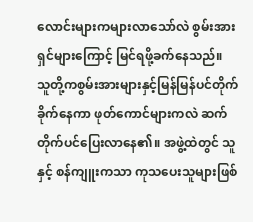လောင်းများကများလာသော်လဲ စွမ်းအားရှင်များကြောင့် မြင်ရဖို့ခက်နေသည်။
သူတို့ကစွမ်းအားများနှင့်မြန်မြန်ပင်တိုက်ခိုက်နေကာ ဖုတ်ကောင်များကလဲ ဆက်တိုက်ပင်ပြေးလာနေ၏။ အဖွဲ့ထဲတွင် သူနှင့် စန်ကျူးကသာ ကုသပေးသူများဖြစ်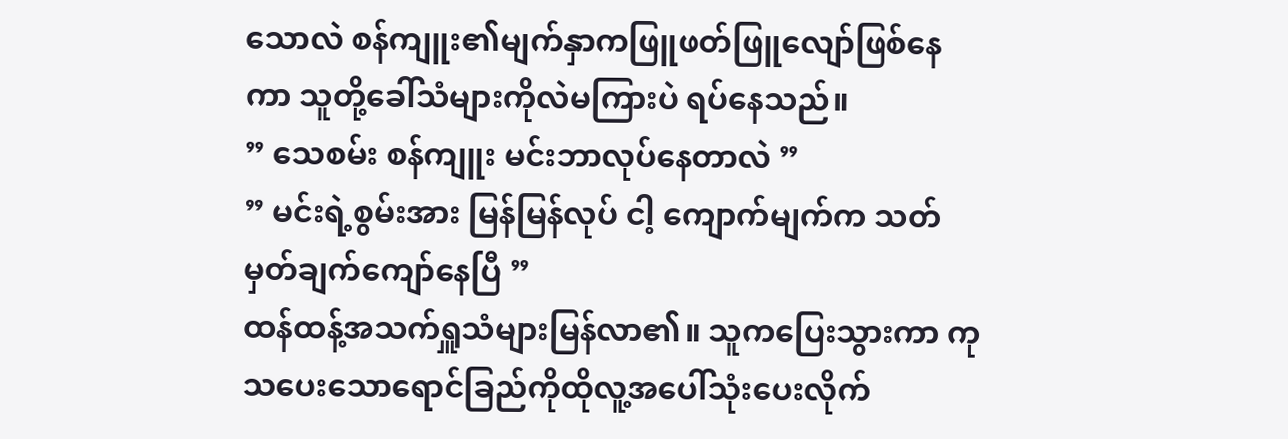သောလဲ စန်ကျူး၏မျက်နှာကဖြူဖတ်ဖြူလျော်ဖြစ်နေကာ သူတို့ခေါ်သံများကိုလဲမကြားပဲ ရပ်နေသည်။
” သေစမ်း စန်ကျူး မင်းဘာလုပ်နေတာလဲ ”
” မင်းရဲ့စွမ်းအား မြန်မြန်လုပ် ငါ့ ကျောက်မျက်က သတ်မှတ်ချက်ကျော်နေပြီ ”
ထန်ထန့်အသက်ရှူသံများမြန်လာ၏။ သူကပြေးသွားကာ ကုသပေးသောရောင်ခြည်ကိုထိုလူ့အပေါ်သုံးပေးလိုက်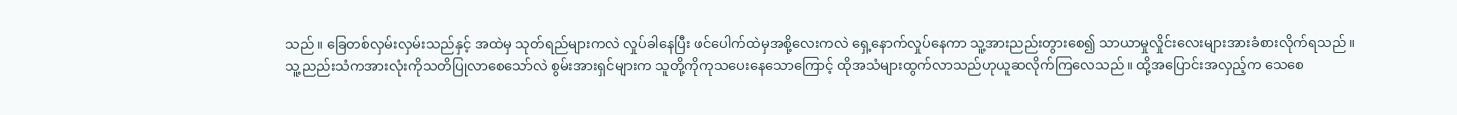သည်။ ခြေတစ်လှမ်းလှမ်းသည်နှင့် အထဲမှ သုတ်ရည်များကလဲ လှုပ်ခါနေပြီး ဖင်ပေါက်ထဲမှအစို့လေးကလဲ ရှေ့နောက်လှုပ်နေကာ သူ့အားညည်းတွားစေ၍ သာယာမှုလှိုင်းလေးများအားခံစားလိုက်ရသည်။
သူ့ညည်းသံကအားလုံးကိုသတိပြုလာစေသော်လဲ စွမ်းအားရှင်များက သူတို့ကိုကုသပေးနေသောကြောင့် ထိုအသံများထွက်လာသည်ဟုယူဆလိုက်ကြလေသည်။ ထို့အပြောင်းအလှည့်က သေစေ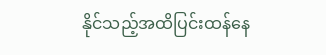နိုင်သည့်အထိပြင်းထန်နေ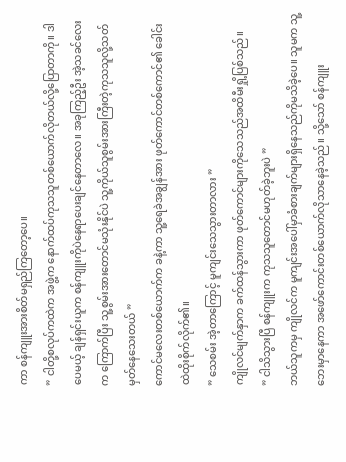ကာ စန်ကျူးအားစိတ်မရှည်ကြတော့ပေ။
” ငါတို့စလုပ်ကထဲက အဖွဲ့က နောက်ထပ်ကုသသူတစ်ယောက်လိုတယ်လို့ပြောတာကို။ ဒါပေမယ့် ချန်ရှင်းယူက စန်ကျူးကိုပဲနေရာပေးချင်နေတာလေ။ အခုကြည့်ဦး အဲ့သခင်လေးက ကြောက်ပြီး သူ့စွမ်းအားတောင်မသုံးနိုင်ပဲ သူ့ကိုယ်သူစွမ်းအားကြီးတဲ့ကုသသူလို့သတ်မှတ်နေသေးတယ် ”
ကောင်မလေးတစ်ယောက်က ခနဲ့ကာ သူ့ရေခဲအချွန်အား ဖုတ်ကောင်တစ်ကောင်၏ ခေါင်းထဲထိုးစိုက်လိုက်၏။
” သေစမ်း အဲ့တာကြောင့် မူကျင်းသေသွားတာလား ”
ကျိုလင်မျက်နှာက ခက်ထန်သွားကာ ဖုတ်ကောင်များကိုသေသည်အထိမီးရှို့ပြစ်သည်။
” ငါသိသွားပြီ စန်ကျူးက ကုသသူတောင်မဟုတ်ခဲ့ဘူးပဲ ”
ဘယ်သူကမှ ကျိုလင်က မူကျင်းအပေါ်မှာခံစားချက်များရှိနေသည်ကိုမသိခဲ့ပေ။ သူမက သူ့ဘေးမှာနေကာ အဖော်ကောင်းတစ်ယောက်လိုသာနေခဲ့သည်။ သို့သော် စန်ကျူး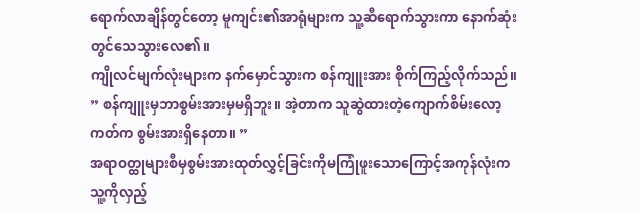ရောက်လာချိန်တွင်တော့ မူကျင်း၏အာရုံများက သူ့ဆီရောက်သွားကာ နောက်ဆုံးတွင်သေသွားလေ၏။
ကျိုလင်မျက်လုံးများက နက်မှောင်သွားက စန်ကျူးအား စိုက်ကြည့်လိုက်သည်။
” စန်ကျူးမှဘာစွမ်းအားမှမရှိဘူး။ အဲ့တာက သူဆွဲထားတဲ့ကျောက်စိမ်းလော့ကတ်က စွမ်းအားရှိနေတာ။ ”
အရာဝတ္ထုများစီမှစွမ်းအားထုတ်လွှင့်ခြင်းကိုမကြုံဖူးသောကြောင့်အကုန်လုံးက သူ့ကိုလှည့်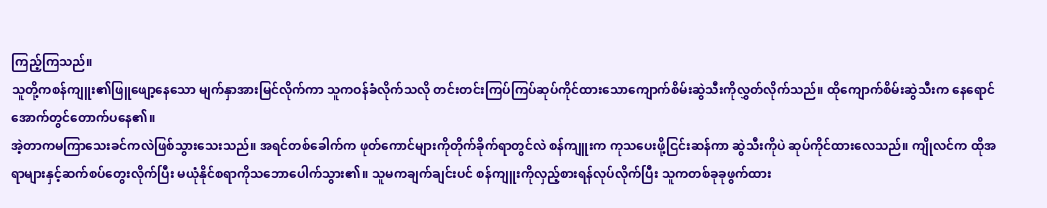ကြည့်ကြသည်။
သူတို့ကစန်ကျူး၏ဖြူဖျော့နေသော မျက်နှာအားမြင်လိုက်ကာ သူကဝန်ခံလိုက်သလို တင်းတင်းကြပ်ကြပ်ဆုပ်ကိုင်ထားသောကျောက်စိမ်းဆွဲသီးကိုလွှတ်လိုက်သည်။ ထိုကျောက်စိမ်းဆွဲသီးက နေရောင်အောက်တွင်တောက်ပနေ၏။
အဲ့တာကမကြာသေးခင်ကလဲဖြစ်သွားသေးသည်။ အရင်တစ်ခေါက်က ဖုတ်ကောင်များကိုတိုက်ခိုက်ရာတွင်လဲ စန်ကျူးက ကုသပေးဖို့ငြင်းဆန်ကာ ဆွဲသီးကိုပဲ ဆုပ်ကိုင်ထားလေသည်။ ကျိုလင်က ထိုအရာများနှင့်ဆက်စပ်တွေးလိုက်ပြီး မယုံနိုင်စရာကိုသဘောပေါက်သွား၏။ သူမကချက်ချင်းပင် စန်ကျူးကိုလှည့်စားရန်လုပ်လိုက်ပြီး သူကတစ်ခုခုဖွက်ထား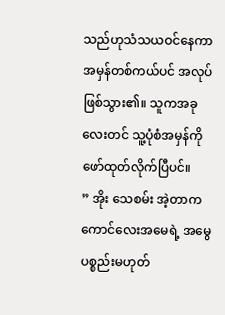သည်ဟုသံသယဝင်နေကာ အမှန်တစ်ကယ်ပင် အလုပ်ဖြစ်သွား၏။ သူကအခုလေးတင် သူ့ပုံစံအမှန်ကိုဖော်ထုတ်လိုက်ပြီပင်။
” အိုး သေစမ်း အဲ့တာက ကောင်လေးအမေရဲ့ အမွေပစ္စည်းမဟုတ်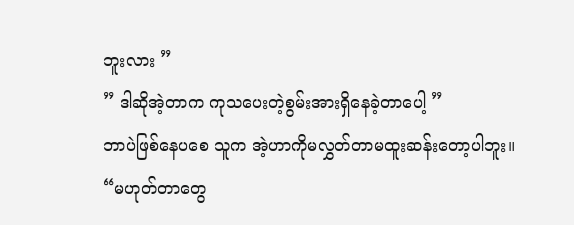ဘူးလား ”
” ဒါဆိုအဲ့တာက ကုသပေးတဲ့စွမ်းအားရှိနေခဲ့တာပေါ့ ”
ဘာပဲဖြစ်နေပစေ သူက အဲ့ဟာကိုမလွှတ်တာမထူးဆန်းတော့ပါဘူး။
“မဟုတ်တာတွေ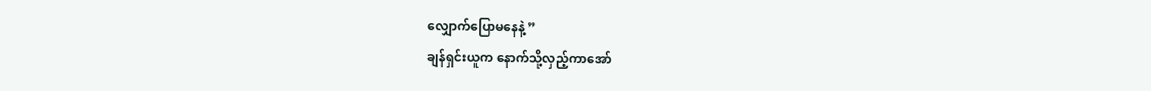လျှောက်ပြောမနေနဲ့ ”
ချန်ရှင်းယူက နောက်သို့လှည့်ကာအော်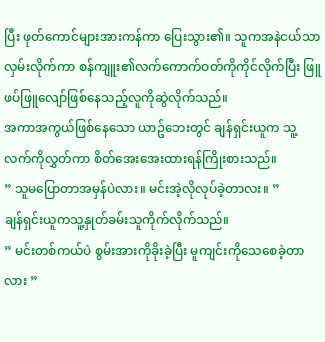ပြီး ဖုတ်ကောင်များအားကန်ကာ ပြေးသွား၏။ သူကအနဲငယ်သာလှမ်းလိုက်ကာ စန်ကျူး၏လက်ကောက်ဝတ်ကိုကိုင်လိုက်ပြီး ဖြူဖပ်ဖြူလျော်ဖြစ်နေသည့်လူကိုဆွဲလိုက်သည်။
အကာအကွယ်ဖြစ်နေသော ယာဥ်ဘေးတွင် ချန်ရှင်းယူက သူ့လက်ကိုလွှတ်ကာ စိတ်အေးအေးထားရန်ကြိုးစားသည်။
” သူမပြောတာအမှန်ပဲလား။ မင်းအဲ့လိုလုပ်ခဲ့တာလး။ ”
ချန်ရှင်းယူကသူ့နှုတ်ခမ်းသူကိုက်လိုက်သည်။
” မင်းတစ်ကယ်ပဲ စွမ်းအားကိုခိုးခဲ့ပြီး မူကျင်းကိုသေစေခဲ့တာလား ”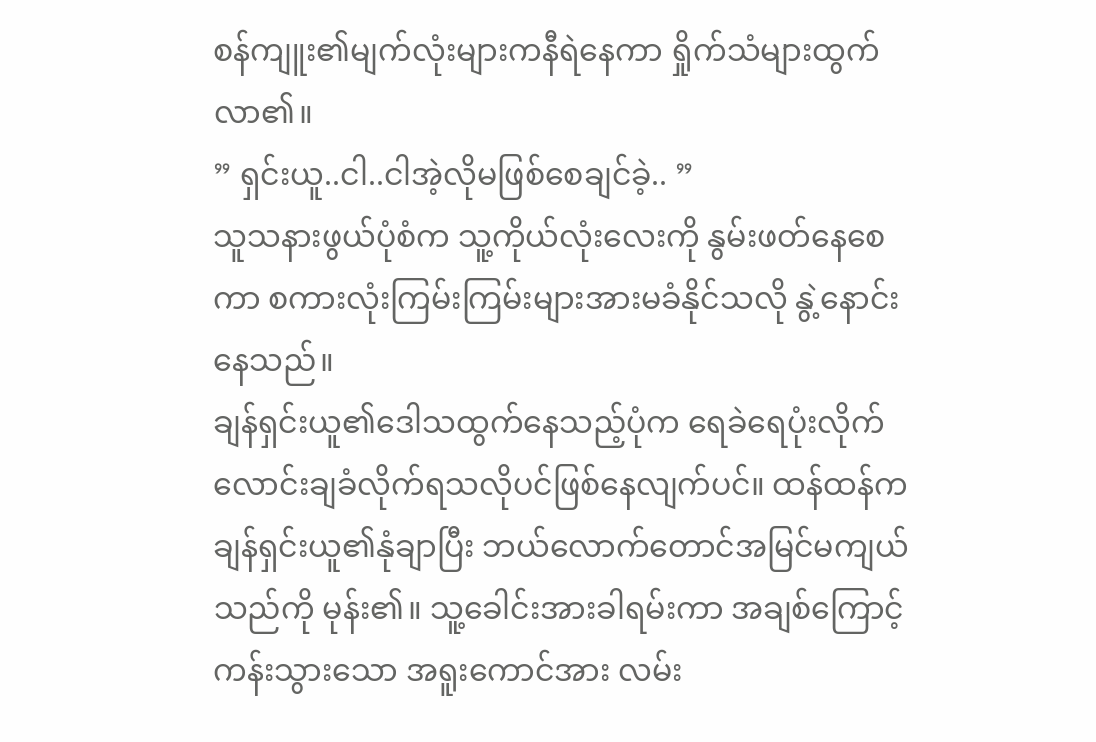စန်ကျူး၏မျက်လုံးများကနီရဲနေကာ ရှိုက်သံများထွက်လာ၏။
” ရှင်းယူ..ငါ..ငါအဲ့လိုမဖြစ်စေချင်ခဲ့.. ”
သူသနားဖွယ်ပုံစံက သူ့ကိုယ်လုံးလေးကို နွမ်းဖတ်နေစေကာ စကားလုံးကြမ်းကြမ်းများအားမခံနိုင်သလို နွဲ့နောင်းနေသည်။
ချန်ရှင်းယူ၏ဒေါသထွက်နေသည့်ပုံက ရေခဲရေပုံးလိုက်လောင်းချခံလိုက်ရသလိုပင်ဖြစ်နေလျက်ပင်။ ထန်ထန်က ချန်ရှင်းယူ၏နုံချာပြီး ဘယ်လောက်တောင်အမြင်မကျယ်သည်ကို မုန်း၏။ သူ့ခေါင်းအားခါရမ်းကာ အချစ်ကြောင့်ကန်းသွားသော အရူးကောင်အား လမ်း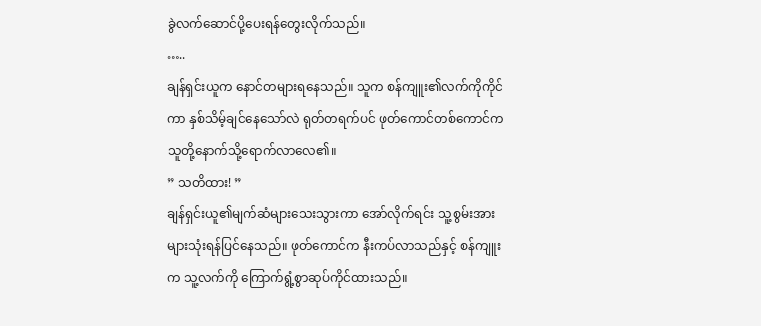ခွဲလက်ဆောင်ပို့ပေးရန်တွေးလိုက်သည်။
…..
ချန်ရှင်းယူက နောင်တများရနေသည်။ သူက စန်ကျူး၏လက်ကိုကိုင်ကာ နှစ်သိမ့်ချင်နေသော်လဲ ရုတ်တရက်ပင် ဖုတ်ကောင်တစ်ကောင်က သူတို့နောက်သို့ရောက်လာလေ၏။
” သတိထား! ”
ချန်ရှင်းယူ၏မျက်ဆံများသေးသွားကာ အော်လိုက်ရင်း သူ့စွမ်းအားများသုံးရန်ပြင်နေသည်။ ဖုတ်ကောင်က နီးကပ်လာသည်နှင့် စန်ကျူးက သူ့လက်ကို ကြောက်ရွံ့စွာဆုပ်ကိုင်ထားသည်။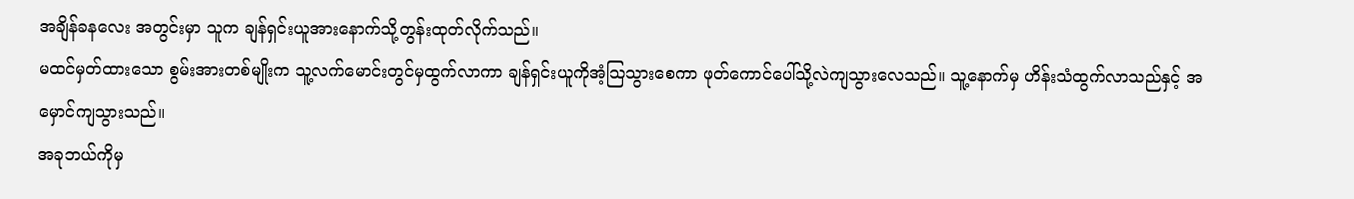အချိန်ခနလေး အတွင်းမှာ သူက ချန်ရှင်းယူအားနောက်သို့တွန်းထုတ်လိုက်သည်။
မထင်မှတ်ထားသော စွမ်းအားတစ်မျိုးက သူ့လက်မောင်းတွင်မှထွက်လာကာ ချန်ရှင်းယူကိုအံ့သြသွားစေကာ ဖုတ်ကောင်ပေါ်သို့လဲကျသွားလေသည်။ သူ့နောက်မှ ဟိန်းသံထွက်လာသည်နှင့် အမှောင်ကျသွားသည်။
အခုဘယ်ကိုမှ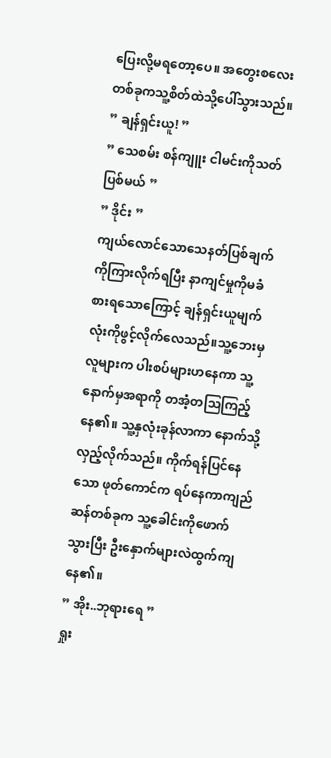ပြေးလို့မရတော့ပေ။ အတွေးစလေးတစ်ခုကသူ့စိတ်ထဲသို့ပေါ်သွားသည်။
” ချန်ရှင်းယူ! ”
” သေစမ်း စန်ကျူး ငါမင်းကိုသတ်ပြစ်မယ် ”
” ဒိုင်း ”
ကျယ်လောင်သောသေနတ်ပြစ်ချက်ကိုကြားလိုက်ရပြီး နာကျင်မှုကိုမခံစားရသောကြောင့် ချန်ရှင်းယူမျက်လုံးကိုဖွင့်လိုက်လေသည်။သူ့ဘေးမှလူများက ပါးစပ်များဟနေကာ သူ့နောက်မှအရာကို တအံ့တသြကြည့်နေ၏။ သူ့နှလုံးခုန်လာကာ နောက်သို့လှည့်လိုက်သည်။ ကိုက်ရန်ပြင်နေသော ဖုတ်ကောင်က ရပ်နေကာကျည်ဆန်တစ်ခုက သူ့ခေါင်းကိုဖောက်သွားပြီး ဦးနှောက်များလဲထွက်ကျနေ၏။
” အိုး..ဘုရားရေ ”
ရှုး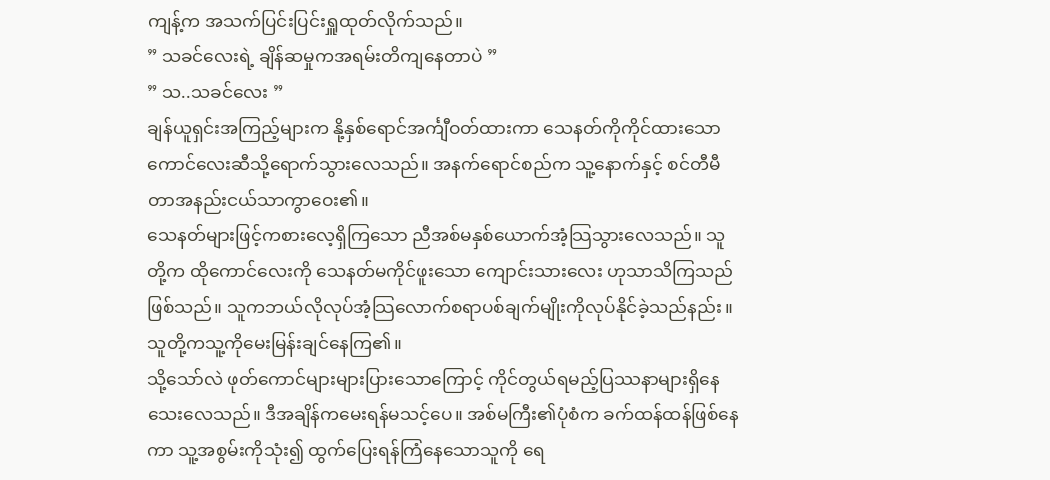ကျန့်က အသက်ပြင်းပြင်းရှူထုတ်လိုက်သည်။
” သခင်လေးရဲ့ ချိန်ဆမှုကအရမ်းတိကျနေတာပဲ ”
” သ..သခင်လေး ”
ချန်ယူရှင်းအကြည့်များက နို့နှစ်ရောင်အင်္ကျီဝတ်ထားကာ သေနတ်ကိုကိုင်ထားသော ကောင်လေးဆီသို့ရောက်သွားလေသည်။ အနက်ရောင်စည်က သူ့နောက်နှင့် စင်တီမီတာအနည်းငယ်သာကွာဝေး၏။
သေနတ်များဖြင့်ကစားလေ့ရှိကြသော ညီအစ်မနှစ်ယောက်အံ့သြသွားလေသည်။ သူတို့က ထိုကောင်လေးကို သေနတ်မကိုင်ဖူးသော ကျောင်းသားလေး ဟုသာသိကြသည်ဖြစ်သည်။ သူကဘယ်လိုလုပ်အံ့သြလောက်စရာပစ်ချက်မျိုးကိုလုပ်နိုင်ခဲ့သည်နည်း။ သူတို့ကသူ့ကိုမေးမြန်းချင်နေကြ၏။
သို့သော်လဲ ဖုတ်ကောင်များများပြားသောကြောင့် ကိုင်တွယ်ရမည့်ပြဿနာများရှိနေသေးလေသည်။ ဒီအချိန်ကမေးရန်မသင့်ပေ။ အစ်မကြီး၏ပုံစံက ခက်ထန်ထန်ဖြစ်နေကာ သူ့အစွမ်းကိုသုံး၍ ထွက်ပြေးရန်ကြံနေသောသူကို ရေ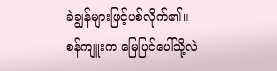ခဲချွန်များဖြင့်ပစ်လိုက်၏။
စန်ကျူးက မြေပြင်ပေါ်သို့လဲ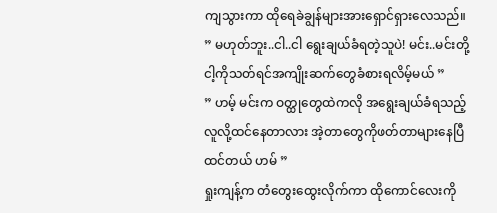ကျသွားကာ ထိုရေခဲချွန်များအားရှောင်ရှားလေသည်။
” မဟုတ်ဘူး..ငါ..ငါ ရွေးချယ်ခံရတဲ့သူပဲ! မင်း..မင်းတို့ငါ့ကိုသတ်ရင်အကျိုးဆက်တွေခံစားရလိမ့်မယ် ”
” ဟမ့် မင်းက ဝတ္ထုတွေထဲကလို အရွေးချယ်ခံရသည့်လူလို့ထင်နေတာလား အဲ့တာတွေကိုဖတ်တာများနေပြီထင်တယ် ဟမ် ”
ရှုးကျန့်က တံတွေးထွေးလိုက်ကာ ထိုကောင်လေးကို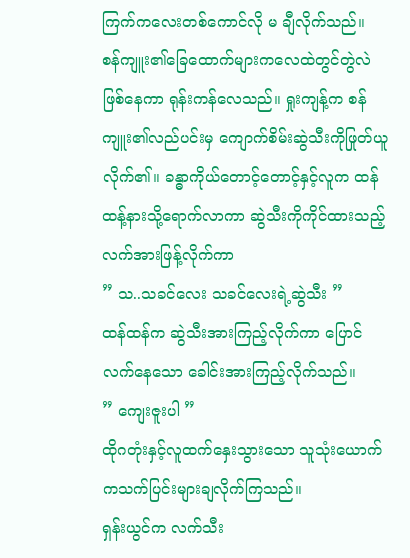ကြက်ကလေးတစ်ကောင်လို မ ချီလိုက်သည်။
စန်ကျူး၏ခြေထောက်များကလေထဲတွင်တွဲလဲဖြစ်နေကာ ရုန်းကန်လေသည်။ ရှုးကျန့်က စန်ကျူး၏လည်ပင်းမှ ကျောက်စိမ်းဆွဲသီးကိုဖြုတ်ယူလိုက်၏။ ခန္ဓာကိုယ်တောင့်တောင့်နှင့်လူက ထန်ထန့်နားသို့ရောက်လာကာ ဆွဲသီးကိုကိုင်ထားသည့် လက်အားဖြန့်လိုက်ကာ
” သ..သခင်လေး သခင်လေးရဲ့ဆွဲသီး ”
ထန်ထန်က ဆွဲသီးအားကြည့်လိုက်ကာ ပြောင်လက်နေသော ခေါင်းအားကြည့်လိုက်သည်။
” ကျေးဇူးပါ ”
ထိုဂတုံးနှင့်လူထက်နှေးသွားသော သူသုံးယောက်ကသက်ပြင်းများချလိုက်ကြသည်။
ရှန်းယွင်က လက်သီး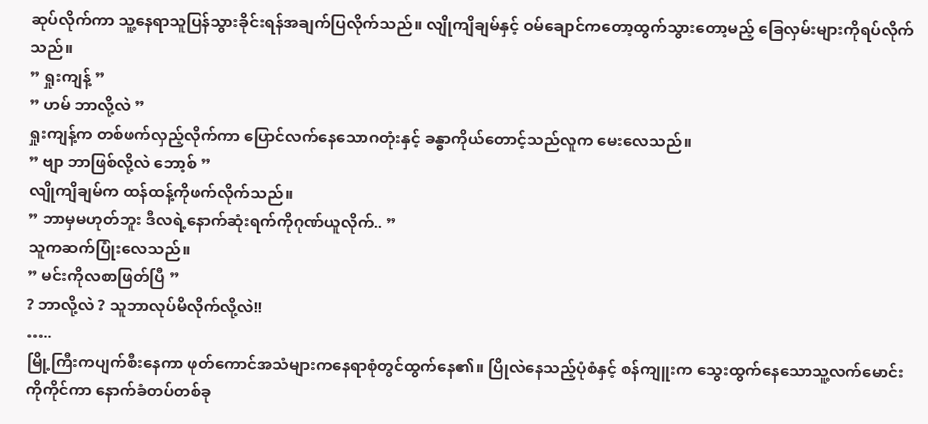ဆုပ်လိုက်ကာ သူ့နေရာသူပြန်သွားခိုင်းရန်အချက်ပြလိုက်သည်။ လျိုကျိချမ်နှင့် ဝမ်ချောင်ကတော့ထွက်သွားတော့မည့် ခြေလှမ်းများကိုရပ်လိုက်သည်။
” ရှုးကျန့် ”
” ဟမ် ဘာလို့လဲ ”
ရှုးကျန့်က တစ်ဖက်လှည့်လိုက်ကာ ပြောင်လက်နေသောဂတုံးနှင့် ခန္ဓာကိုယ်တောင့်သည်လူက မေးလေသည်။
” ဗျာ ဘာဖြစ်လို့လဲ ဘော့စ် ”
လျိုကျိချမ်က ထန်ထန့်ကိုဖက်လိုက်သည်။
” ဘာမှမဟုတ်ဘူး ဒီလရဲ့နောက်ဆုံးရက်ကိုဂုဏ်ယူလိုက်.. ”
သူကဆက်ပြုံးလေသည်။
” မင်းကိုလစာဖြတ်ပြီ ”
? ဘာလို့လဲ ? သူဘာလုပ်မိလိုက်လို့လဲ!!
…..
မြို့ကြီးကပျက်စီးနေကာ ဖုတ်ကောင်အသံများကနေရာစုံတွင်ထွက်နေ၏။ ပြိုလဲနေသည့်ပုံစံနှင့် စန်ကျူးက သွေးထွက်နေသောသူ့လက်မောင်းကိုကိုင်ကာ နောက်ခံတပ်တစ်ခု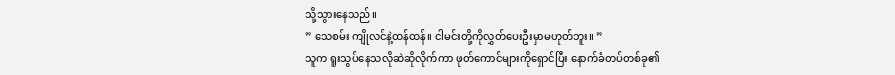သို့သွားနေသည်။
” သေစမ်း ကျိုလင်နဲ့ထန်ထန်။ ငါမင်းတို့ကိုလွှတ်ပေးဦးမှာမဟုတ်ဘူး။ ”
သူက ရူးသွပ်နေသလိုဆဲဆိုလိုက်ကာ ဖုတ်ကောင်များကိုရှောင်ပြီး နောက်ခံတပ်တစ်ခု၏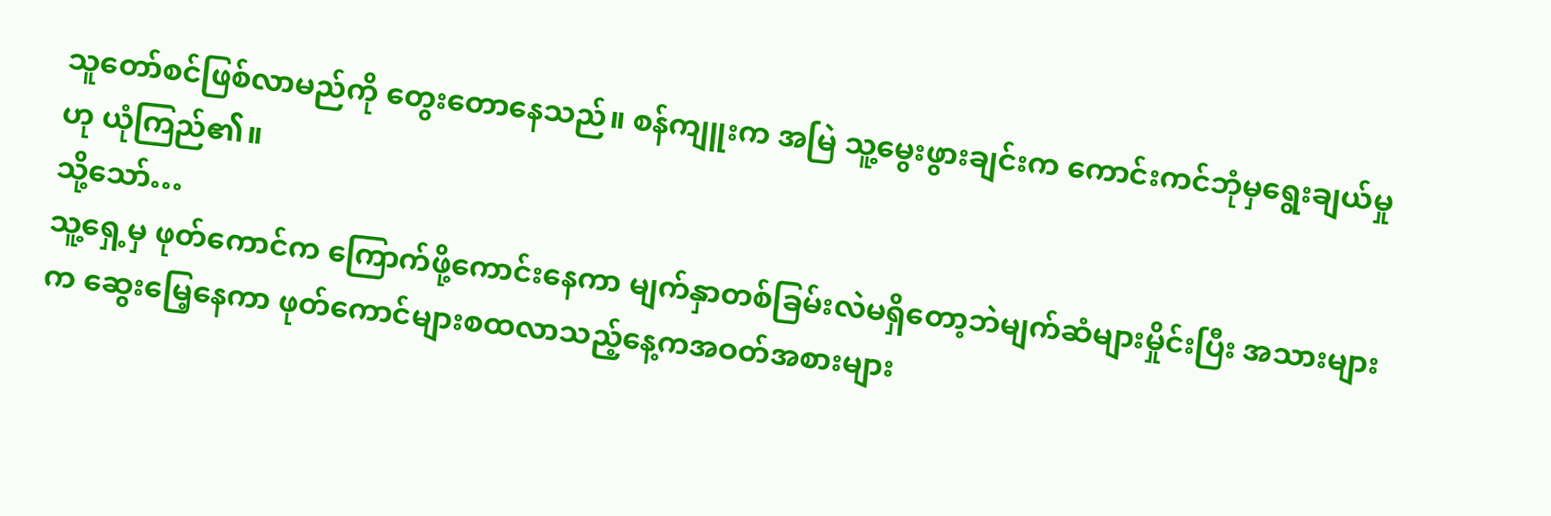သူတော်စင်ဖြစ်လာမည်ကို တွေးတောနေသည်။ စန်ကျူးက အမြဲ သူ့မွေးဖွားချင်းက ကောင်းကင်ဘုံမှရွေးချယ်မှုဟု ယုံကြည်၏။
သို့သော်…
သူ့ရှေ့မှ ဖုတ်ကောင်က ကြောက်ဖို့ကောင်းနေကာ မျက်နှာတစ်ခြမ်းလဲမရှိတော့ဘဲမျက်ဆံများမှိုင်းပြီး အသားများက ဆွေးမြေ့နေကာ ဖုတ်ကောင်များစထလာသည့်နေ့ကအဝတ်အစားများ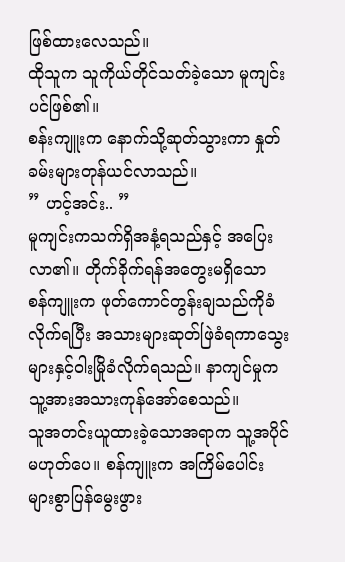ဖြစ်ထားလေသည်။
ထိုသူက သူကိုယ်တိုင်သတ်ခဲ့သော မူကျင်းပင်ဖြစ်၏။
စန်းကျူးက နောက်သို့ဆုတ်သွားကာ နှုတ်ခမ်းများတုန်ယင်လာသည်။
” ဟင့်အင်း.. ”
မူကျင်းကသက်ရှိအနံ့ရသည်နှင့် အပြေးလာ၏။ တိုက်ခိုက်ရန်အတွေးမရှိသော စန်ကျူးက ဖုတ်ကောင်တွန်းချသည်ကိုခံလိုက်ရပြီး အသားများဆုတ်ဖြဲခံရကာသွေးများနှင့်ဝါးမြိုခံလိုက်ရသည်။ နာကျင်မှုက သူ့အားအသားကုန်အော်စေသည်။
သူအတင်းယူထားခဲ့သောအရာက သူ့အပိုင်မဟုတ်ပေ။ စန်ကျူးက အကြိမ်ပေါင်းများစွာပြန်မွေးဖွား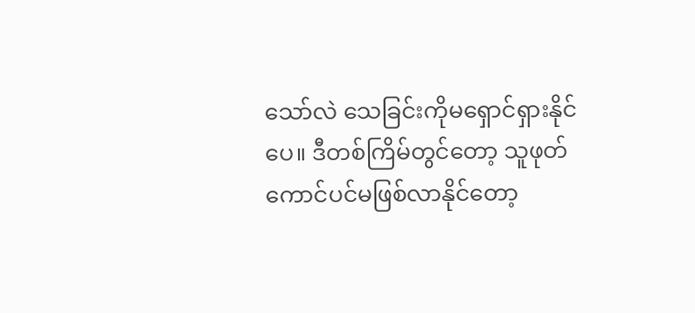သော်လဲ သေခြင်းကိုမရှောင်ရှားနိုင်ပေ။ ဒီတစ်ကြိမ်တွင်တော့ သူဖုတ်ကောင်ပင်မဖြစ်လာနိုင်တော့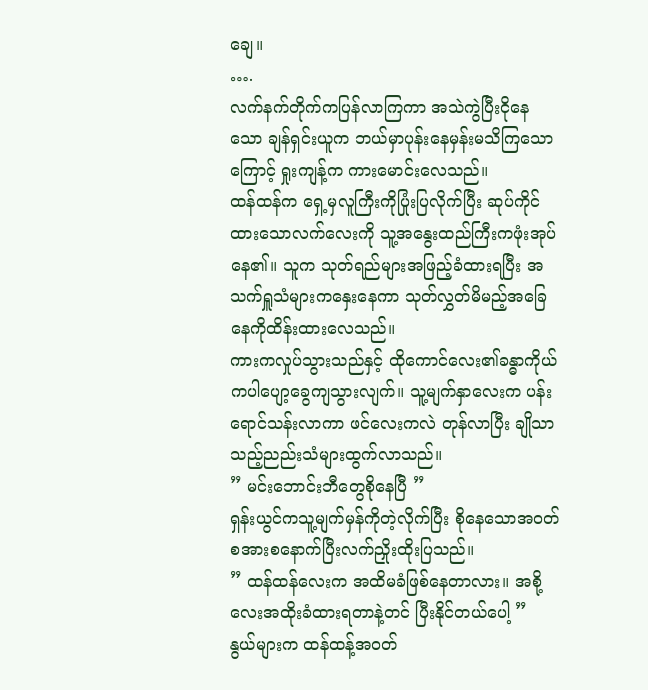ချေ။
….
လက်နက်တိုက်ကပြန်လာကြကာ အသဲကွဲပြီးငိုနေသော ချန်ရှင်းယူက ဘယ်မှာပုန်းနေမှန်းမသိကြသောကြောင့် ရှုးကျန့်က ကားမောင်းလေသည်။
ထန်ထန်က ရှေ့မှလူကြီးကိုပြုံးပြလိုက်ပြီး ဆုပ်ကိုင်ထားသောလက်လေးကို သူ့အနွေးထည်ကြီးကဖုံးအုပ်နေ၏။ သူက သုတ်ရည်များအဖြည့်ခံထားရပြီး အသက်ရှူသံများကနှေးနေကာ သုတ်လွှတ်မိမည့်အခြေနေကိုထိန်းထားလေသည်။
ကားကလှုပ်သွားသည်နှင့် ထိုကောင်လေး၏ခန္ဓာကိုယ်ကပါပျော့ခွေကျသွားလျက်။ သူ့မျက်နှာလေးက ပန်းရောင်သန်းလာကာ ဖင်လေးကလဲ တုန်လာပြီး ချိုသာသည့်ညည်းသံများထွက်လာသည်။
” မင်းဘောင်းဘီတွေစိုနေပြီ ”
ရှန်းယွင်ကသူ့မျက်မှန်ကိုတဲ့လိုက်ပြီး စိုနေသောအဝတ်စအားစနောက်ပြီးလက်ညှိုးထိုးပြသည်။
” ထန်ထန်လေးက အထိမခံဖြစ်နေတာလား။ အစို့လေးအထိုးခံထားရတာနဲ့တင် ပြီးနိုင်တယ်ပေါ့ ”
နွယ်များက ထန်ထန့်အဝတ်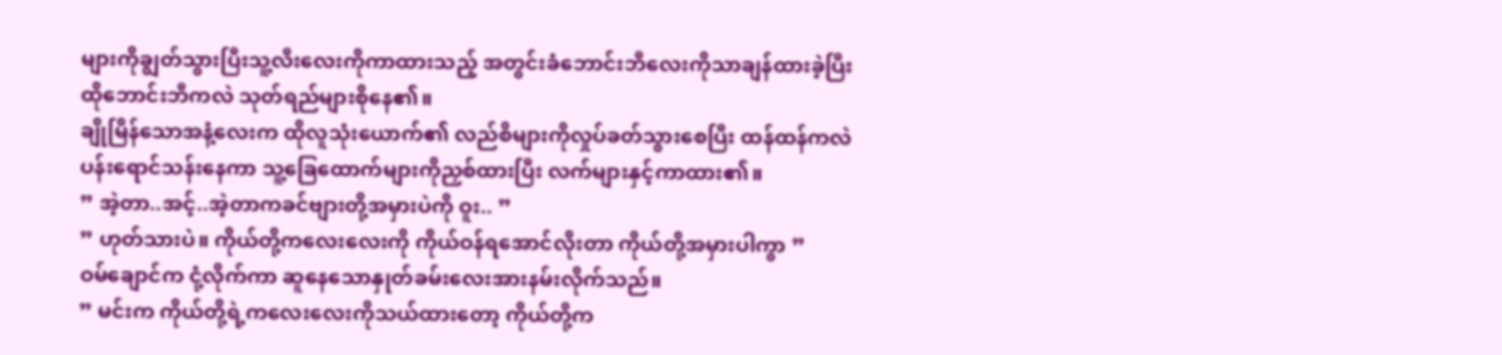များကိုချွတ်သွားပြီးသူ့လီးလေးကိုကာထားသည့် အတွင်းခံဘောင်းဘီလေးကိုသာချန်ထားခဲ့ပြီး ထိုဘောင်းဘီကလဲ သုတ်ရည်များစိုနေ၏။
ချိုမြိန်သောအနံ့လေးက ထိုလူသုံးယောက်၏ လည်စိများကိုလှုပ်ခတ်သွားစေပြီး ထန်ထန်ကလဲ ပန်းရောင်သန်းနေကာ သူ့ခြေထောက်များကိုညှစ်ထားပြီး လက်များနှင့်ကာထား၏။
” အဲ့တာ..အင့်..အဲ့တာကခင်ဗျားတို့အမှားပဲကို ဝူး.. ”
” ဟုတ်သားပဲ။ ကိုယ်တို့ကလေးလေးကို ကိုယ်ဝန်ရအောင်လိုးတာ ကိုယ်တို့အမှားပါကွာ ”
ဝမ်ချောင်က ငုံ့လိုက်ကာ ဆူနေသောနှုတ်ခမ်းလေးအားနမ်းလိုက်သည်။
” မင်းက ကိုယ်တို့ရဲ့ကလေးလေးကိုသယ်ထားတော့ ကိုယ်တို့က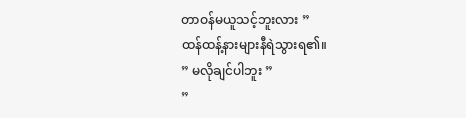တာဝန်မယူသင့်ဘူးလား ”
ထန်ထန့်နားများနီရဲသွားရ၏။
” မလိုချင်ပါဘူး ”
”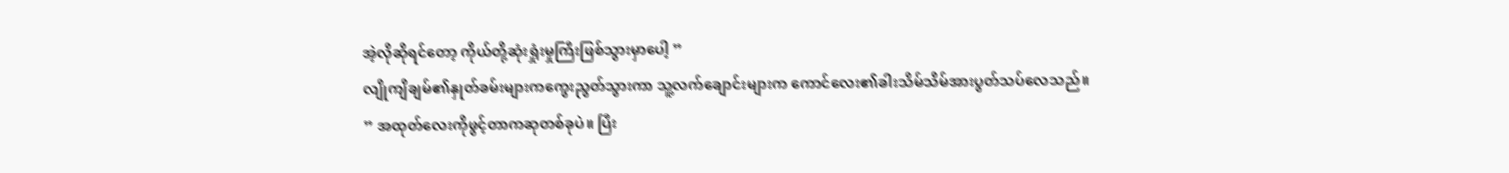အဲ့လိုဆိုရင်တော့ ကိုယ်တို့ဆုံးရှုံးမှုကြီးဖြစ်သွားမှာပေါ့ ”
လျိုကျိချမ်၏နှုတ်ခမ်းများကကွေးညွတ်သွားကာ သူ့လက်ချောင်းများက ကောင်လေး၏ခါးသိမ်သိမ်အားပွတ်သပ်လေသည်။
” အထုတ်လေးကိုဖွင့်တာကဆုတစ်ခုပဲ။ ပြီး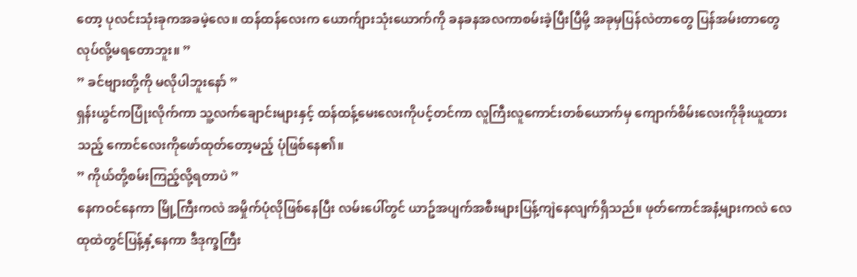တော့ ပုလင်းသုံးခုကအခမဲ့လေ။ ထန်ထန်လေးက ယောက်ျားသုံးယောက်ကို ခနခနအလကာစမ်းခဲ့ပြီးပြီမို့ အခုမှပြန်လဲတာတွေ ပြန်အမ်းတာတွေလုပ်လို့မရတောဘူး။ ”
” ခင်ဗျားတို့ကို မလိုပါဘူးနော် ”
ရှန်းယွင်ကပြုံးလိုက်ကာ သူ့လက်ချောင်းများနှင့် ထန်ထန့်မေးလေးကိုပင့်တင်ကာ လူကြီးလူကောင်းတစ်ယောက်မှ ကျောက်စိမ်းလေးကိုခိုးယူထားသည့် ကောင်လေးကိုဖော်ထုတ်တော့မည့် ပုံဖြစ်နေ၏။
” ကိုယ်တို့စမ်းကြည့်လို့ရတာပဲ ”
နေကဝင်နေကာ မြို့ကြီးကလဲ အမှိုက်ပုံလိုဖြစ်နေပြီး လမ်းပေါ်တွင် ယာဥ်အပျက်အစီးများပြန့်ကျဲနေလျက်ရှိသည်။ ဖုတ်ကောင်အနံ့များကလဲ လေထုထဲတွင်ပြန့်နှံ့နေကာ ဒီဒုက္ခကြီး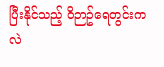ပြီးနိုင်သည့် ဝိဉာဥ်ရေတွင်းကလဲ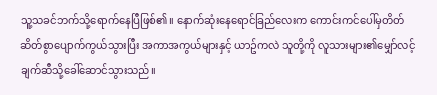သူ့သခင်ဘက်သို့ရောက်နေပြီဖြစ်၏။ နောက်ဆုံးနေရောင်ခြည်လေးက ကောင်းကင်ပေါ်မှတိတ်ဆိတ်စွာပျောက်ကွယ်သွားပြီး အကာအကွယ်များနှင့် ယာဥ်ကလဲ သူတို့ကို လူသားများ၏မျှော်လင့်ချက်ဆီသို့ခေါ်ဆောင်သွားသည်။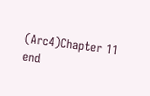(Arc4)Chapter 11 end